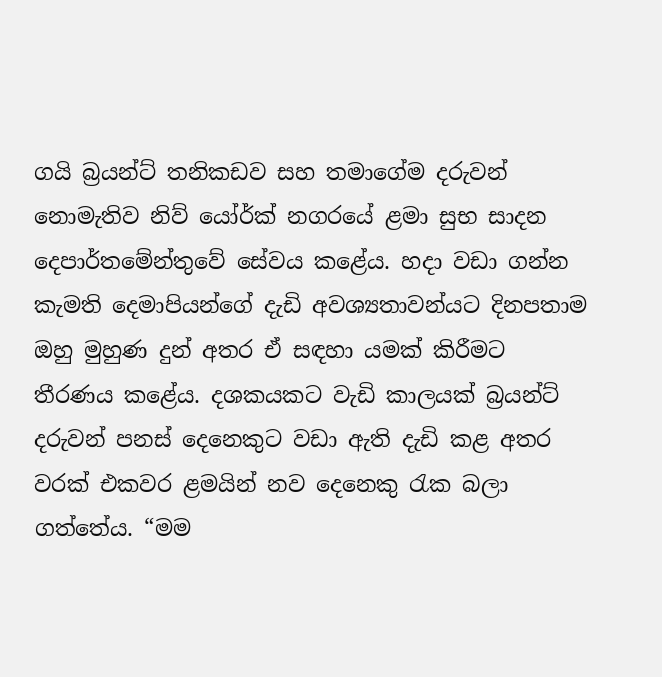ගයි බ්‍රයන්ට් තනිකඩව සහ තමාගේම දරුවන් නොමැතිව නිව් යෝර්ක් නගරයේ ළමා සුභ සාදන දෙපාර්තමේන්තුවේ සේවය කළේය. හදා වඩා ගන්න කැමති දෙමාපියන්ගේ දැඩි අවශ්‍යතාවන්යට දිනපතාම ඔහු මුහුණ දුන් අතර ඒ සඳහා යමක් කිරීමට තීරණය කළේය. දශකයකට වැඩි කාලයක් බ්‍රයන්ට් දරුවන් පනස් දෙනෙකුට වඩා ඇති දැඩි කළ අතර වරක් එකවර ළමයින් නව දෙනෙකු රැක බලා ගත්තේය. “මම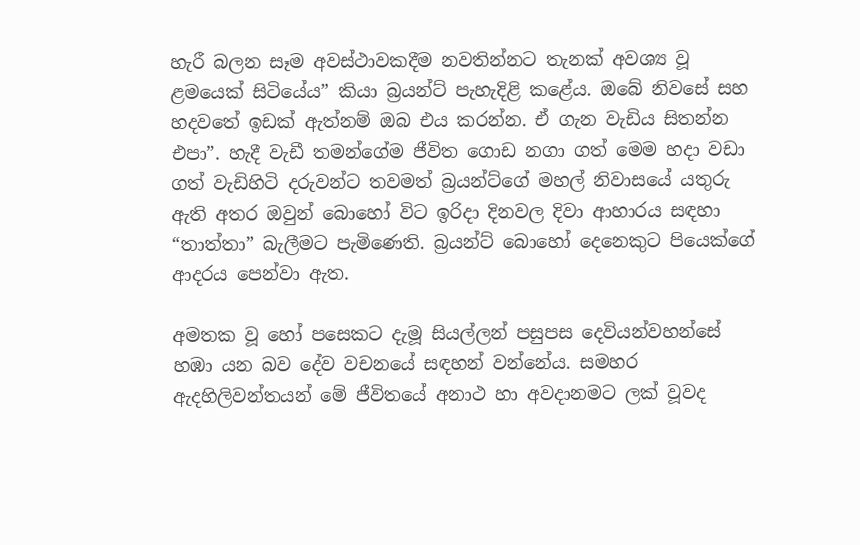හැරී බලන සෑම අවස්ථාවකදීම නවතින්නට තැනක් අවශ්‍ය වූ ළමයෙක් සිටියේය” කියා බ්‍රයන්ට් පැහැදිළි කළේය. ඔබේ නිවසේ සහ හදවතේ ඉඩක් ඇත්නම් ඔබ එය කරන්න. ඒ ගැන වැඩිය සිතන්න එපා”. හැදී වැඩී තමන්ගේම ජීවිත ගොඩ නගා ගත් මෙම හදා වඩා ගත් වැඩිහිටි දරුවන්ට තවමත් බ්‍රයන්ට්ගේ මහල් නිවාසයේ යතුරු ඇති අතර ඔවුන් බොහෝ විට ඉරිදා දිනවල දිවා ආහාරය සඳහා “තාත්තා” බැලීමට පැමිණෙති. බ්‍රයන්ට් බොහෝ දෙනෙකුට පියෙක්ගේ ආදරය පෙන්වා ඇත.

අමතක වූ හෝ පසෙකට දැමූ සියල්ලන් පසුපස දෙවියන්වහන්සේ හඹා යන බව දේව වචනයේ සඳහන් වන්නේය. සමහර ඇදහිලිවන්තයන් මේ ජීවිතයේ අනාථ හා අවදානමට ලක් වූවද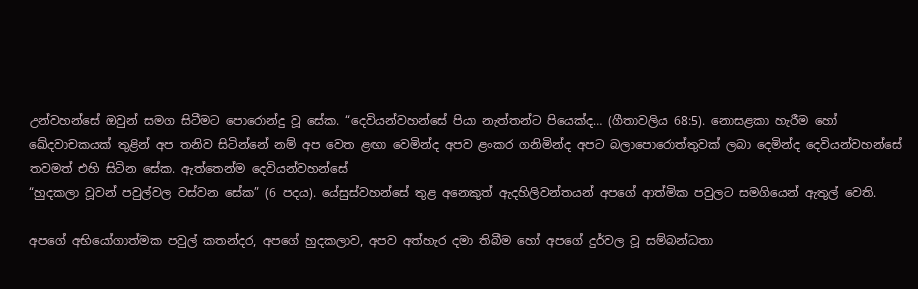උන්වහන්සේ ඔවුන් සමග සිටීමට පොරොන්දු වූ සේක. “දෙවියන්වහන්සේ පියා නැත්තන්ට පියෙක්ද… (ගීතාවලිය 68:5). නොසළකා හැරීම හෝ ඛේදවාචකයක් තුළින් අප තනිව සිටින්නේ නම් අප වෙත ළඟා වෙමින්ද අපව ළංකර ගනිමින්ද අපට බලාපොරොත්තුවක් ලබා දෙමින්ද දෙවියන්වහන්සේ තවමත් එහි සිටින සේක. ඇත්තෙන්ම දෙවියන්වහන්සේ
“හුදකලා වූවන් පවුල්වල වස්වන සේක” (6 පදය). යේසුස්වහන්සේ තුළ අනෙකුත් ඇදහිලිවන්තයන් අපගේ ආත්මික පවුලට සමගියෙන් ඇතුල් වෙති.

අපගේ අභියෝගාත්මක පවුල් කතන්දර, අපගේ හුදකලාව, අපව අත්හැර දමා තිබීම හෝ අපගේ දුර්වල වූ සම්බන්ධතා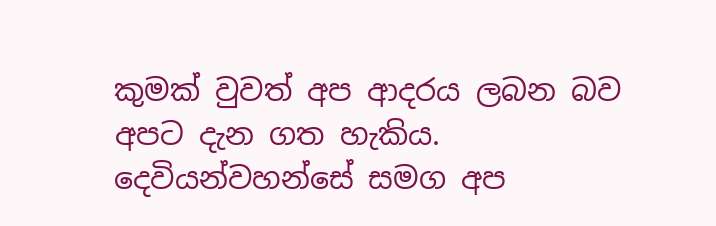කුමක් වුවත් අප ආදරය ලබන බව අපට දැන ගත හැකිය. දෙවියන්වහන්සේ සමග අප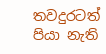තවදුරටත් පියා නැති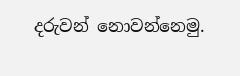දරුවන් නොවන්නෙමු.